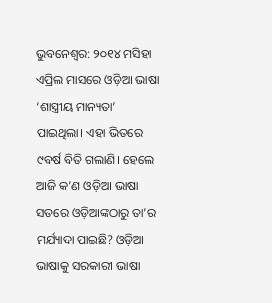ଭୁବନେଶ୍ବର: ୨୦୧୪ ମସିହା ଏପ୍ରିଲ ମାସରେ ଓଡ଼ିଆ ଭାଷା ‘ଶାସ୍ତ୍ରୀୟ ମାନ୍ୟତା’ ପାଇଥିଲା। ଏହା ଭିତରେ ୯ବର୍ଷ ବିତି ଗଲାଣି। ହେଲେ ଆଜି କ’ଣ ଓଡ଼ିଆ ଭାଷା ସତରେ ଓଡ଼ିଆଙ୍କଠାରୁ ତା’ର ମର୍ଯ୍ୟାଦା ପାଇଛି? ଓଡ଼ିଆ ଭାଷାକୁ ସରକାରୀ ଭାଷା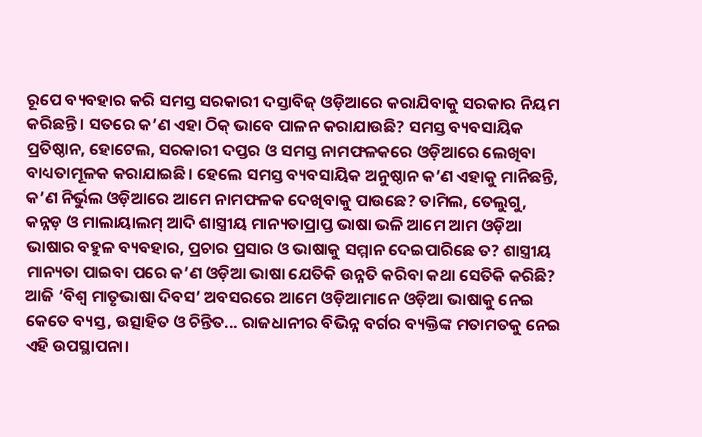ରୂପେ ବ୍ୟବହାର କରି ସମସ୍ତ ସରକାରୀ ଦସ୍ତାବିଜ୍ ଓଡ଼ିଆରେ କରାଯିବାକୁ ସରକାର ନିୟମ କରିଛନ୍ତି। ସତରେ କ’ଣ ଏହା ଠିକ୍ ଭାବେ ପାଳନ କରାଯାଉଛି? ସମସ୍ତ ବ୍ୟବସାୟିକ ପ୍ରତିଷ୍ଠାନ, ହୋଟେଲ, ସରକାରୀ ଦପ୍ତର ଓ ସମସ୍ତ ନାମଫଳକରେ ଓଡ଼ିଆରେ ଲେଖିବା ବାଧ୍ୟତାମୂଳକ କରାଯାଇଛି। ହେଲେ ସମସ୍ତ ବ୍ୟବସାୟିକ ଅନୁଷ୍ଠାନ କ’ଣ ଏହାକୁ ମାନିଛନ୍ତି, କ’ଣ ନିର୍ଭୁଲ ଓଡ଼ିଆରେ ଆମେ ନାମଫଳକ ଦେଖିବାକୁ ପାଉଛେ? ତାମିଲ, ତେଲୁଗୁ, କନ୍ନଡ଼ ଓ ମାଲାୟାଲମ୍ ଆଦି ଶାସ୍ତ୍ରୀୟ ମାନ୍ୟତାପ୍ରାପ୍ତ ଭାଷା ଭଳି ଆମେ ଆମ ଓଡ଼ିଆ ଭାଷାର ବହୁଳ ବ୍ୟବହାର, ପ୍ରଚାର ପ୍ରସାର ଓ ଭାଷାକୁ ସମ୍ମାନ ଦେଇପାରିଛେ ତ? ଶାସ୍ତ୍ରୀୟ ମାନ୍ୟତା ପାଇବା ପରେ କ’ଣ ଓଡ଼ିଆ ଭାଷା ଯେତିକି ଉନ୍ନତି କରିବା କଥା ସେତିକି କରିଛି? ଆଜି ‘ବିଶ୍ବ ମାତୃଭାଷା ଦିବସ’ ଅବସରରେ ଆମେ ଓଡ଼ିଆମାନେ ଓଡ଼ିଆ ଭାଷାକୁ ନେଇ କେତେ ବ୍ୟସ୍ତ, ଉତ୍ସାହିତ ଓ ଚିନ୍ତିତ... ରାଜଧାନୀର ବିଭିନ୍ନ ବର୍ଗର ବ୍ୟକ୍ତିଙ୍କ ମତାମତକୁ ନେଇ ଏହି ଉପସ୍ଥାପନା।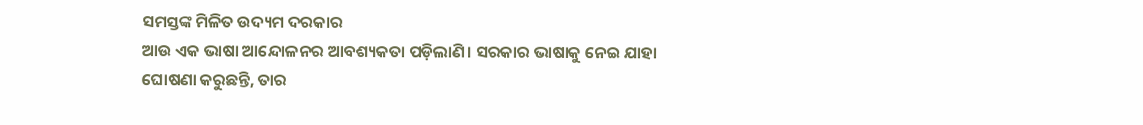ସମସ୍ତଙ୍କ ମିଳିତ ଉଦ୍ୟମ ଦରକାର
ଆଉ ଏକ ଭାଷା ଆନ୍ଦୋଳନର ଆବଶ୍ୟକତା ପଡ଼ିଲାଣି। ସରକାର ଭାଷାକୁ ନେଇ ଯାହା ଘୋଷଣା କରୁଛନ୍ତି, ତାର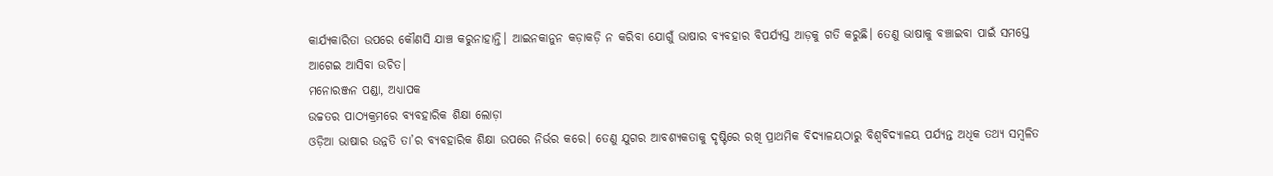କାର୍ଯ୍ୟକାରିତା ଉପରେ କୌଣସି ଯାଞ୍ଚ କରୁନାହାନ୍ତି। ଆଇନକାନୁନ କଡ଼ାକଡ଼ି ନ କରିବା ଯୋଗୁଁ ଭାଷାର ବ୍ୟବହାର ବିପର୍ଯ୍ୟସ୍ତ ଆଡ଼କୁ ଗତି କରୁଛି। ତେଣୁ ଭାଷାକୁ ବଞ୍ଚାଇବା ପାଇଁ ସମସ୍ତେ ଆଗେଇ ଆସିବା ଉଚିତ।
ମନୋରଞ୍ଜନ ପଣ୍ଡା, ଅଧ୍ୟାପକ
ଉଚ୍ଚତର ପାଠ୍ୟକ୍ରମରେ ବ୍ୟବହାରିକ ଶିକ୍ଷା ଲୋଡ଼ା
ଓଡ଼ିଆ ଭାଷାର ଉନ୍ନତି ତା’ର ବ୍ୟବହାରିକ ଶିକ୍ଷା ଉପରେ ନିର୍ଭର କରେ। ତେଣୁ ଯୁଗର ଆବଶ୍ୟକତାକୁ ଦୃଷ୍ଟିରେ ରଖି ପ୍ରାଥମିକ ବିଦ୍ୟାଳୟଠାରୁ ବିଶ୍ବବିଦ୍ୟାଳୟ ପର୍ଯ୍ୟନ୍ତ ଅଧିକ ତଥ୍ୟ ସମ୍ବଳିତ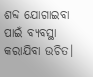ଶବ୍ଦ ଯୋଗାଇବା ପାଇଁ ବ୍ୟବସ୍ଥା କରାଯିବା ଉଚିତ।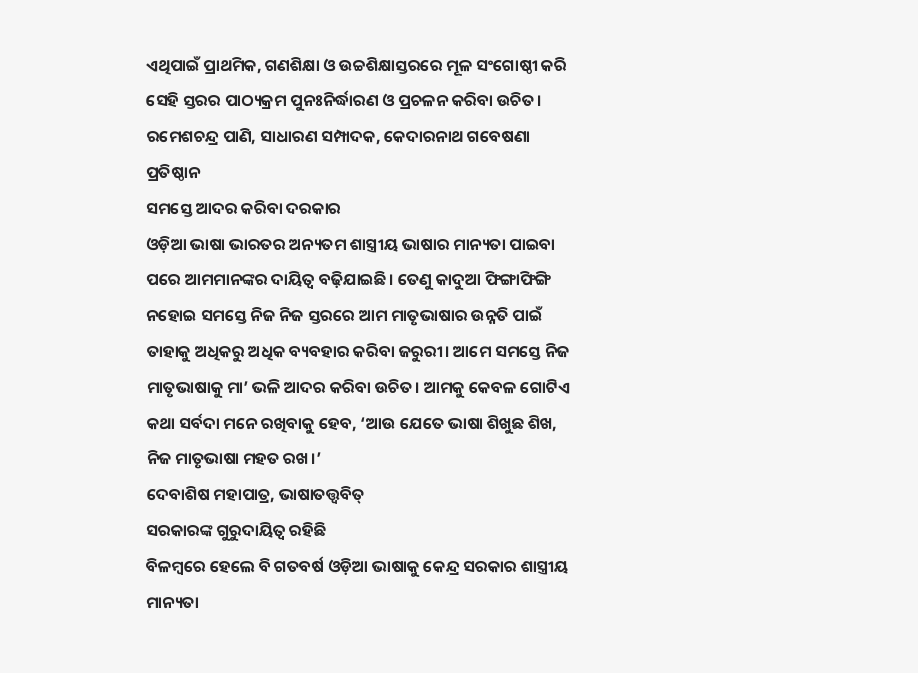ଏଥିପାଇଁ ପ୍ରାଥମିକ, ଗଣଶିକ୍ଷା ଓ ଉଚ୍ଚଶିକ୍ଷାସ୍ତରରେ ମୂଳ ସଂଗୋଷ୍ଠୀ କରି ସେହି ସ୍ତରର ପାଠ୍ୟକ୍ରମ ପୁନଃନିର୍ଦ୍ଧାରଣ ଓ ପ୍ରଚଳନ କରିବା ଉଚିତ।
ରମେଶଚନ୍ଦ୍ର ପାଣି, ସାଧାରଣ ସମ୍ପାଦକ, କେଦାରନାଥ ଗବେଷଣା ପ୍ରତିଷ୍ଠାନ
ସମସ୍ତେ ଆଦର କରିବା ଦରକାର
ଓଡ଼ିଆ ଭାଷା ଭାରତର ଅନ୍ୟତମ ଶାସ୍ତ୍ରୀୟ ଭାଷାର ମାନ୍ୟତା ପାଇବା ପରେ ଆମମାନଙ୍କର ଦାୟିତ୍ବ ବଢ଼ିଯାଇଛି। ତେଣୁ କାଦୁଆ ଫିଙ୍ଗାଫିଙ୍ଗି ନହୋଇ ସମସ୍ତେ ନିଜ ନିଜ ସ୍ତରରେ ଆମ ମାତୃଭାଷାର ଉନ୍ନତି ପାଇଁ ତାହାକୁ ଅଧିକରୁ ଅଧିକ ବ୍ୟବହାର କରିବା ଜରୁରୀ। ଆମେ ସମସ୍ତେ ନିଜ ମାତୃଭାଷାକୁ ମା’ ଭଳି ଆଦର କରିବା ଉଚିତ। ଆମକୁ କେବଳ ଗୋଟିଏ କଥା ସର୍ବଦା ମନେ ରଖିବାକୁ ହେବ, ‘ଆଉ ଯେତେ ଭାଷା ଶିଖୁଛ ଶିଖ, ନିଜ ମାତୃଭାଷା ମହତ ରଖ।’
ଦେବାଶିଷ ମହାପାତ୍ର, ଭାଷାତତ୍ତ୍ବବିତ୍
ସରକାରଙ୍କ ଗୁରୁଦାୟିତ୍ବ ରହିଛି
ବିଳମ୍ବରେ ହେଲେ ବି ଗତବର୍ଷ ଓଡ଼ିଆ ଭାଷାକୁ କେନ୍ଦ୍ର ସରକାର ଶାସ୍ତ୍ରୀୟ ମାନ୍ୟତା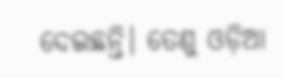ଦେଇଛନ୍ତି। ତେଣୁ ଓଡ଼ିଆ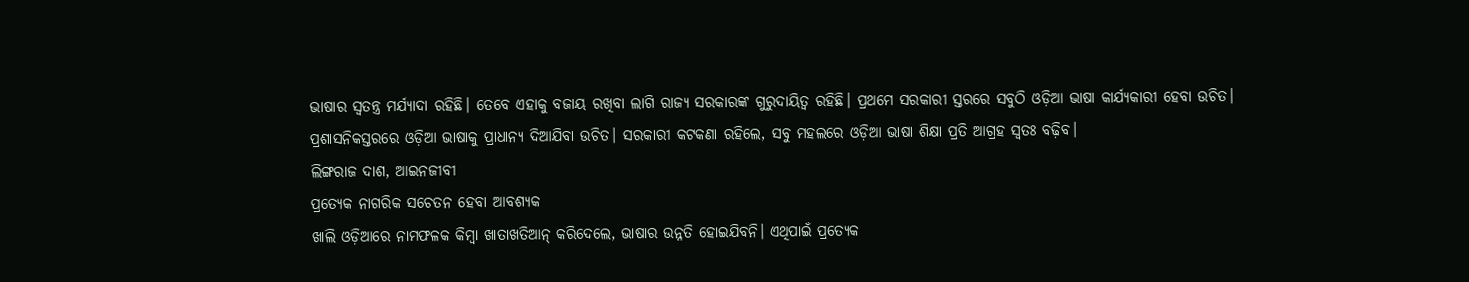ଭାଷାର ସ୍ୱତନ୍ତ୍ର ମର୍ଯ୍ୟାଦା ରହିଛି। ତେବେ ଏହାକୁ ବଜାୟ ରଖିବା ଲାଗି ରାଜ୍ୟ ସରକାରଙ୍କ ଗୁରୁଦାୟିତ୍ବ ରହିଛି। ପ୍ରଥମେ ସରକାରୀ ସ୍ତରରେ ସବୁଠି ଓଡ଼ିଆ ଭାଷା କାର୍ଯ୍ୟକାରୀ ହେବା ଉଚିତ। ପ୍ରଶାସନିକସ୍ତରରେ ଓଡ଼ିଆ ଭାଷାକୁ ପ୍ରାଧାନ୍ୟ ଦିଆଯିବା ଉଚିତ। ସରକାରୀ କଟକଣା ରହିଲେ, ସବୁ ମହଲରେ ଓଡ଼ିଆ ଭାଷା ଶିକ୍ଷା ପ୍ରତି ଆଗ୍ରହ ସ୍ବତଃ ବଢ଼ିବ।
ଲିଙ୍ଗରାଜ ଦାଶ, ଆଇନଜୀବୀ
ପ୍ରତ୍ୟେକ ନାଗରିକ ସଚେତନ ହେବା ଆବଶ୍ୟକ
ଖାଲି ଓଡ଼ିଆରେ ନାମଫଳକ କିମ୍ବା ଖାତାଖତିଆନ୍ କରିଦେଲେ, ଭାଷାର ଉନ୍ନତି ହୋଇଯିବନି। ଏଥିପାଇଁ ପ୍ରତ୍ୟେକ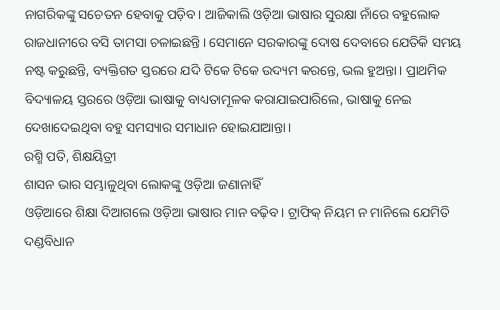ନାଗରିକଙ୍କୁ ସଚେତନ ହେବାକୁ ପଡ଼ିବ। ଆଜିକାଲି ଓଡ଼ିଆ ଭାଷାର ସୁରକ୍ଷା ନାଁରେ ବହୁଲୋକ ରାଜଧାନୀରେ ବସି ତାମସା ଚଳାଇଛନ୍ତି। ସେମାନେ ସରକାରଙ୍କୁ ଦୋଷ ଦେବାରେ ଯେତିକି ସମୟ ନଷ୍ଟ କରୁଛନ୍ତି, ବ୍ୟକ୍ତିଗତ ସ୍ତରରେ ଯଦି ଟିକେ ଟିକେ ଉଦ୍ୟମ କରନ୍ତେ, ଭଲ ହୁଅନ୍ତା। ପ୍ରାଥମିକ ବିଦ୍ୟାଳୟ ସ୍ତରରେ ଓଡ଼ିଆ ଭାଷାକୁ ବାଧ୍ୟତାମୂଳକ କରାଯାଇପାରିଲେ, ଭାଷାକୁ ନେଇ ଦେଖାଦେଇଥିବା ବହୁ ସମସ୍ୟାର ସମାଧାନ ହୋଇଯାଆନ୍ତା।
ରଶ୍ମି ପତି, ଶିକ୍ଷୟିତ୍ରୀ
ଶାସନ ଭାର ସମ୍ଭାଳୁଥିବା ଲୋକଙ୍କୁ ଓଡ଼ିଆ ଜଣାନାହିଁ
ଓଡ଼ିଆରେ ଶିକ୍ଷା ଦିଆଗଲେ ଓଡ଼ିଆ ଭାଷାର ମାନ ବଢ଼ିବ। ଟ୍ରାଫିକ୍ ନିୟମ ନ ମାନିଲେ ଯେମିତି ଦଣ୍ଡବିଧାନ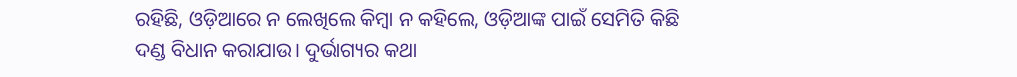ରହିଛି, ଓଡ଼ିଆରେ ନ ଲେଖିଲେ କିମ୍ବା ନ କହିଲେ, ଓଡ଼ିଆଙ୍କ ପାଇଁ ସେମିତି କିଛି ଦଣ୍ଡ ବିଧାନ କରାଯାଉ। ଦୁର୍ଭାଗ୍ୟର କଥା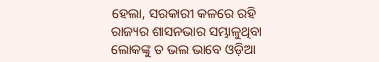ହେଲା, ସରକାରୀ କଳରେ ରହି ରାଜ୍ୟର ଶାସନଭାର ସମ୍ଭାଳୁଥିବା ଲୋକଙ୍କୁ ତ ଭଲ ଭାବେ ଓଡ଼ିଆ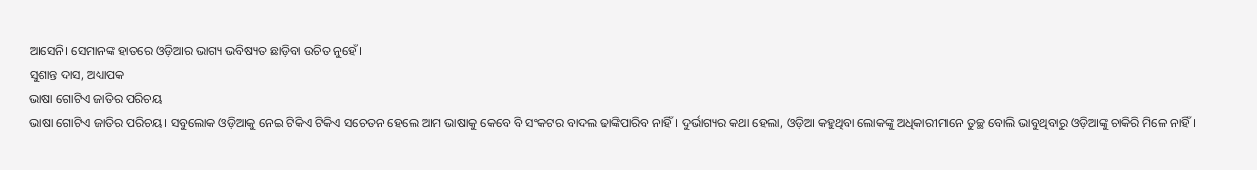ଆସେନି। ସେମାନଙ୍କ ହାତରେ ଓଡ଼ିଆର ଭାଗ୍ୟ ଭବିଷ୍ୟତ ଛାଡ଼ିବା ଉଚିତ ନୁହେଁ।
ସୁଶାନ୍ତ ଦାସ, ଅଧ୍ୟାପକ
ଭାଷା ଗୋଟିଏ ଜାତିର ପରିଚୟ
ଭାଷା ଗୋଟିଏ ଜାତିର ପରିଚୟ। ସବୁଲୋକ ଓଡ଼ିଆକୁ ନେଇ ଟିକିଏ ଟିକିଏ ସଚେତନ ହେଲେ ଆମ ଭାଷାକୁ କେବେ ବି ସଂକଟର ବାଦଲ ଢାଙ୍କିପାରିବ ନାହିଁ। ଦୁର୍ଭାଗ୍ୟର କଥା ହେଲା, ଓଡ଼ିଆ କହୁଥିବା ଲୋକଙ୍କୁ ଅଧିକାରୀମାନେ ତୁଚ୍ଛ ବୋଲି ଭାବୁଥିବାରୁ ଓଡ଼ିଆଙ୍କୁ ଚାକିରି ମିଳେ ନାହିଁ।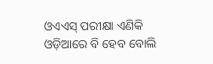ଓଏଏସ୍ ପରୀକ୍ଷା ଏଣିକି ଓଡ଼ିଆରେ ବି ହେବ ବୋଲି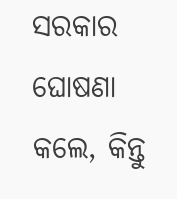ସରକାର ଘୋଷଣା କଲେ, କିନ୍ତୁ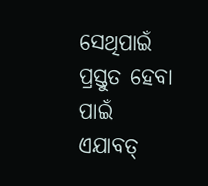ସେଥିପାଇଁ ପ୍ରସ୍ତୁତ ହେବା ପାଇଁ ଏଯାବତ୍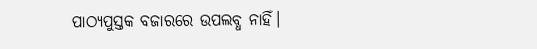ପାଠ୍ୟପୁସ୍ତକ ବଜାରରେ ଉପଲବ୍ଧ ନାହିଁ।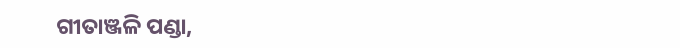ଗୀତାଞ୍ଜଳି ପଣ୍ଡା,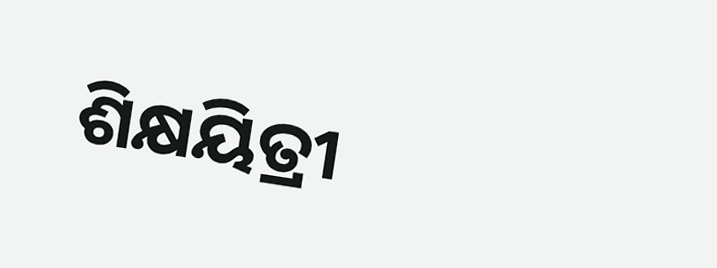ଶିକ୍ଷୟିତ୍ରୀ